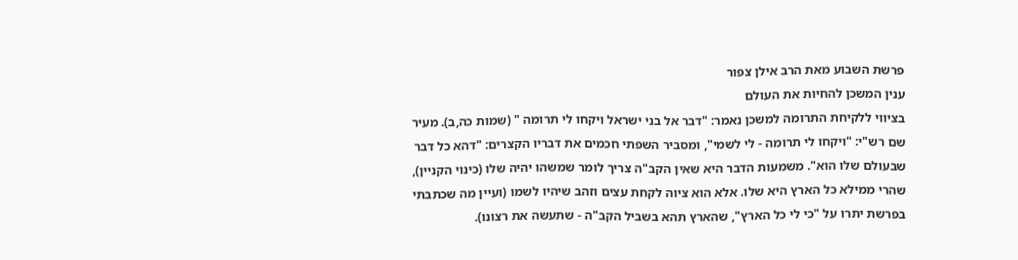פרשת השבוע מאת הרב אילן צפור
ענין המשכן להחיות את העולם
בציווי ללקיחת התרומה למשכן נאמר: "דבר אל בני ישראל ויקחו לי תרומה " (שמות כה,ב). מעיר שם רש"י: "ויקחו לי תרומה - לי לשמי", ומסביר השפתי חכמים את דבריו הקצרים: "דהא כל דבר שבעולם שלו הוא". משמעות הדבר היא שאין הקב"ה צריך לומר שמשהו יהיה שלו (כינוי הקניין), שהרי ממילא כל הארץ היא שלו. אלא הוא ציוה לקחת עצים וזהב שיהיו לשמו (ועיין מה שכתבתי בפרשת יתרו על "כי לי כל הארץ", שהארץ תהא בשביל הקב"ה - שתעשה את רצונו).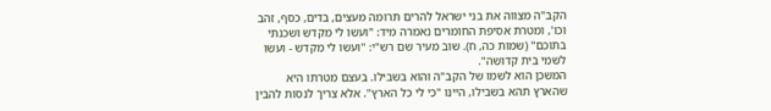הקב"ה מצווה את בני ישראל להרים תרומה מעצים, בדים, כסף, זהב וכו', ומטרת אסיפת החומרים נאמרה מיד: "ועשו לי מקדש ושכנתי בתוכם" (שמות כה, ח). שוב מעיר שם רש"י: "ועשו לי מקדש - ועשו לשמי בית קדושה".
המשכן הוא לשמו של הקב"ה והוא בשבילו. בעצם מטרתו היא שהארץ תהא בשבילו, היינו "כי לי כל הארץ". אלא צריך לנסות להבין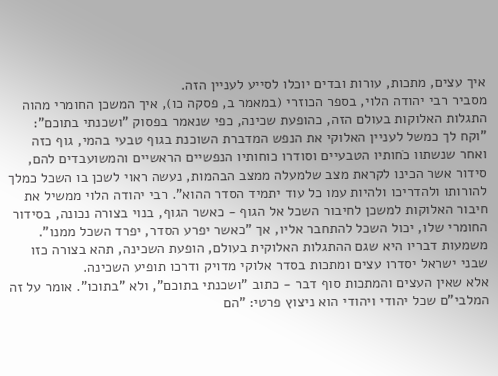איך עצים, מתכות, עורות ובדים יוכלו לסייע לעניין הזה.
מסביר רבי יהודה הלוי, בספר הכוזרי (במאמר ב, פסקה כו), איך המשכן החומרי מהוה התגלות האלוקות בעולם הזה, כהופעת שכינה, כפי שנאמר בפסוק "ושכנתי בתוכם": "וקח לך כמשל לעניין האלוקי את הנפש המדברת השוכנת בגוף טבעי בהמי, גוף כזה ואחר שנשתוו כֹחותיו הטבעיים וסודרו כוחותיו הנפשיים הראשיים והמשועבדים להם, סידור אשר הכינו לקראת מצב שלמעלה ממצב הבהמות, נעשה ראוי לשכן בו השכל כמלך להורותו ולהדריכו ולהיות עמו כל עוד יתמיד הסדר ההוא". רבי יהודה הלוי ממשיל את חיבור האלוקות למשכן לחיבור השכל אל הגוף - כאשר הגוף, בנוי בצורה נכונה, בסידור החומרי שלו, יכול השכל להתחבר אליו, אך "כאשר יפרע הסדר, יפרד השכל ממנו".
משמעות דבריו היא שגם ההתגלות האלוקית בעולם, הופעת השכינה, תהא בצורה כזו שבני ישראל יסדרו עצים ומתכות בסדר אלוקי מדויק ודרכו תופיע השכינה.
אלא שאין העצים והמתכות סוף דבר - כתוב "ושכנתי בתוכם", ולא "בתוכו". אומר על זה המלבי"ם שכל יהודי ויהודי הוא ניצוץ פרטי: "הם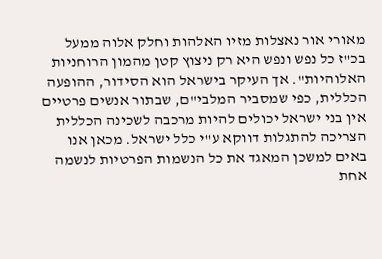מאורי אור נאצלות מזיו האלהות וחלק אלוה ממעל בכ"ז כל נפש ונפש היא רק ניצוץ קטן מהמון הרוחניות האלוהיות". אך העיקר בישראל הוא הסידור, ההופעה הכללית, כפי שמסביר המלבי"ם, שבתור אנשים פרטיים אין בני ישראל יכולים להיות מרכבה לשכינה הכללית הצריכה להתגלות דווקא ע"י כלל ישראל. מכאן אנו באים למשכן המאגד את כל הנשמות הפרטיות לנשמה אחת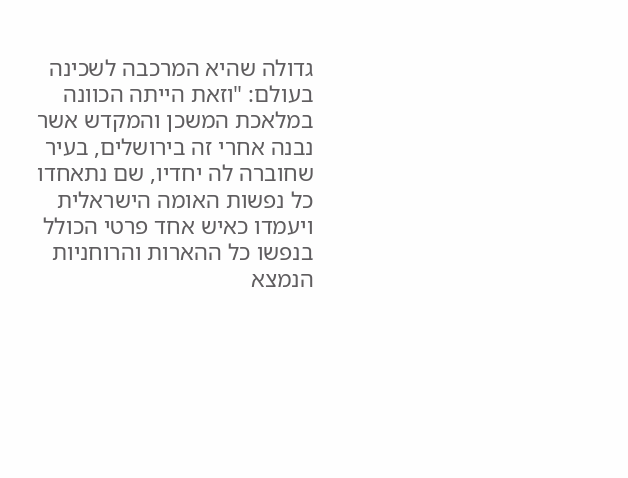גדולה שהיא המרכבה לשכינה בעולם: "וזאת הייתה הכוונה במלאכת המשכן והמקדש אשר נבנה אחרי זה בירושלים, בעיר שחוברה לה יחדיו, שם נתאחדו כל נפשות האומה הישראלית ויעמדו כאיש אחד פרטי הכולל בנפשו כל ההארות והרוחניות הנמצא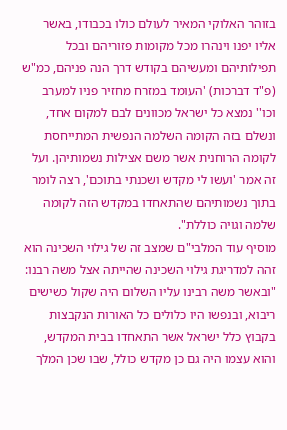בזוהר האלוקי המאיר לעולם כולו בכבודו, באשר אליו יפנו וינהרו מכל מקומות פזוריהם ובכל תפילותיהם ומעשיהם בקודש דרך הנה פניהם, כמ"ש (פ"ד דברכות) 'העומד במזרח מחזיר פניו למערב וכו'' נמצא כל ישראל מכוונים לבם למקום אחד, ונשלם בזה הקומה השלמה הנפשית המתייחסת לקומה הרוחנית אשר משם אצילות נשמותיהן. ועל זה אמר 'ועשו לי מקדש ושכנתי בתוכם', רצה לומר בתוך נשמותיהם שהתאחדו במקדש הזה לקומה שלמה וגויה כוללת".
מוסיף עוד המלבי"ם שמצב זה של גילוי השכינה הוא זהה למדריגת גילוי השכינה שהייתה אצל משה רבנו: "ובאשר משה רבינו עליו השלום היה שקול כשישים ריבוא, ובנפשו היו כלולים כל האורות הנקבצות בקבוץ כלל ישראל אשר התאחדו בבית המקדש, והוא עצמו היה גם כן מקדש כולל, שבו שכן המלך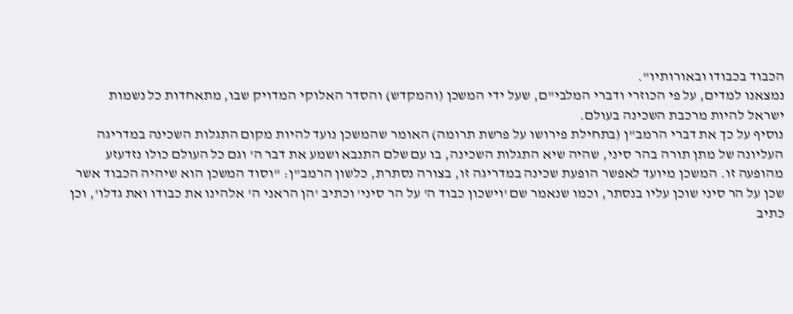הכבוד בכבודו ובאורותיו".
נמצאנו למדים, על פי הכוזרי ודברי המלבי"ם, שעל ידי המשכן (והמקדש) והסדר האלוקי המדויק שבו, מתאחדות כל נשמות ישראל להיות מרכבת השכינה בעולם.
נוסיף על כך את דברי הרמב"ן (בתחילת פירושו על פרשת תרומה) האומר שהמשכן נועד להיות מקום התגלות השכינה במדריגה העליונה של מתן תורה בהר סיני, שהיה שיא התגלות השכינה, בו עם שלם התנבא ושמע את דבר ה' וגם כל העולם כולו נזדעזע מהופעה זו. המשכן מיועד לאפשר הופעת שכינה במדריגה זו, בצורה נסתרת, כלשון הרמב"ן: "וסוד המשכן הוא שיהיה הכבוד אשר שכן על הר סיני שוכן עליו בנסתר, וכמו שנאמר שם 'וישכון כבוד ה' על הר סיני' וכתיב 'הן הראני ה' אלהינו את כבודו ואת גדלו', וכן כתיב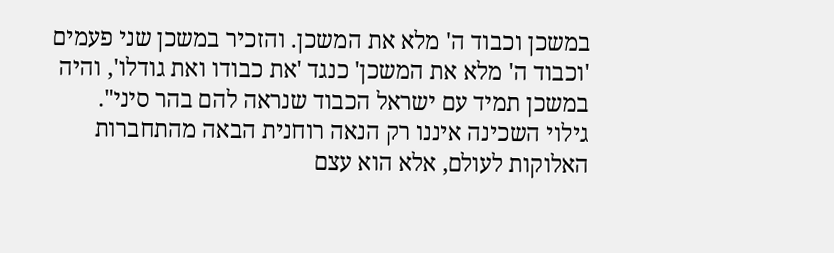במשכן וכבוד ה' מלא את המשכן. והזכיר במשכן שני פעמים 'וכבוד ה' מלא את המשכן' כנגד 'את כבודו ואת גודלו', והיה במשכן תמיד עם ישראל הכבוד שנראה להם בהר סיני".
גילוי השכינה איננו רק הנאה רוחנית הבאה מהתחברות האלוקות לעולם, אלא הוא עצם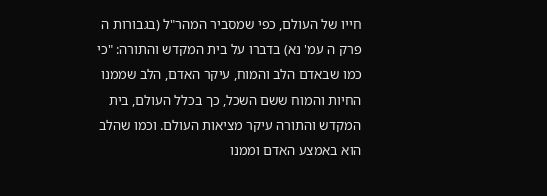חייו של העולם, כפי שמסביר המהר"ל (בגבורות ה פרק ה עמ' נא) בדברו על בית המקדש והתורה: "כי כמו שבאדם הלב והמוח, עיקר האדם, הלב שממנו החיות והמוח ששם השכל, כך בכלל העולם, בית המקדש והתורה עיקר מציאות העולם. וכמו שהלב הוא באמצע האדם וממנו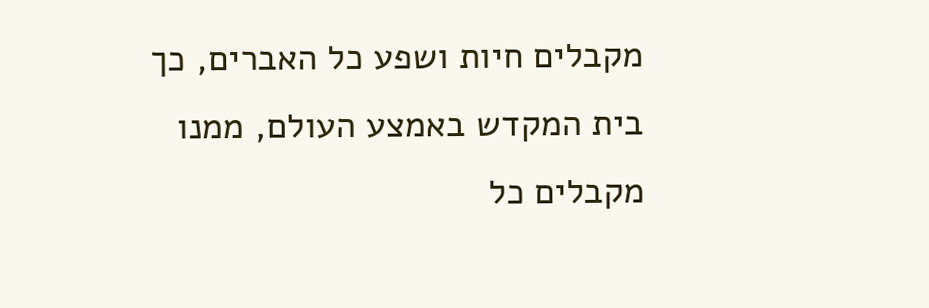מקבלים חיות ושפע כל האברים, כך בית המקדש באמצע העולם, ממנו מקבלים כל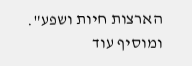הארצות חיות ושפע". ומוסיף עוד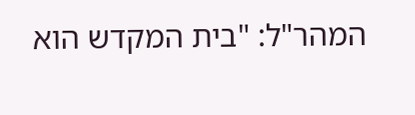המהר"ל: "בית המקדש הוא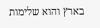בארץ והוא שלימות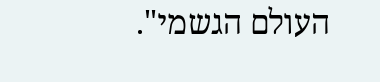העולם הגשמי".